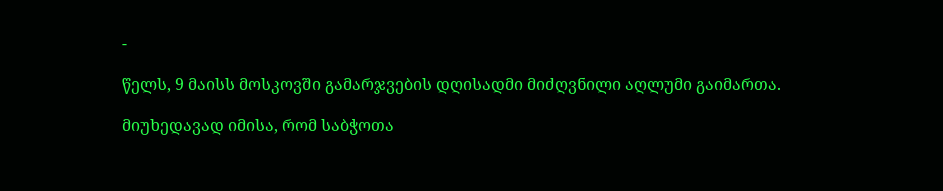-

წელს, 9 მაისს მოსკოვში გამარჯვების დღისადმი მიძღვნილი აღლუმი გაიმართა.

მიუხედავად იმისა, რომ საბჭოთა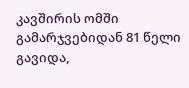კავშირის ომში გამარჯვებიდან 81 წელი გავიდა,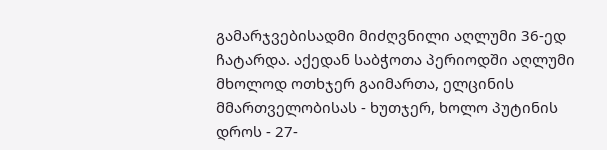გამარჯვებისადმი მიძღვნილი აღლუმი 36-ედ ჩატარდა. აქედან საბჭოთა პერიოდში აღლუმი მხოლოდ ოთხჯერ გაიმართა, ელცინის მმართველობისას - ხუთჯერ, ხოლო პუტინის დროს - 27-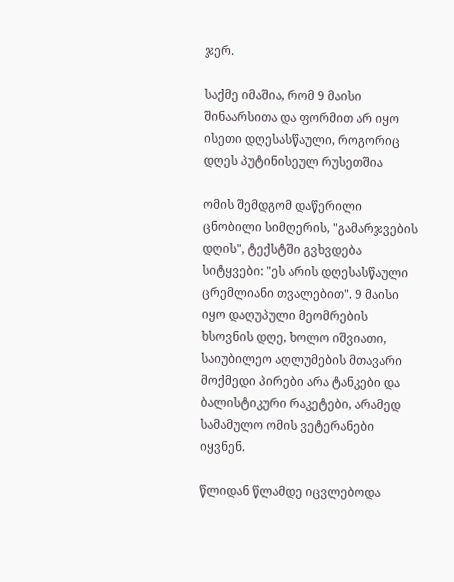ჯერ.

საქმე იმაშია, რომ 9 მაისი შინაარსითა და ფორმით არ იყო ისეთი დღესასწაული, როგორიც დღეს პუტინისეულ რუსეთშია

ომის შემდგომ დაწერილი ცნობილი სიმღერის, "გამარჯვების დღის", ტექსტში გვხვდება სიტყვები: "ეს არის დღესასწაული ცრემლიანი თვალებით". 9 მაისი იყო დაღუპული მეომრების ხსოვნის დღე, ხოლო იშვიათი, საიუბილეო აღლუმების მთავარი მოქმედი პირები არა ტანკები და ბალისტიკური რაკეტები, არამედ სამამულო ომის ვეტერანები იყვნენ.

წლიდან წლამდე იცვლებოდა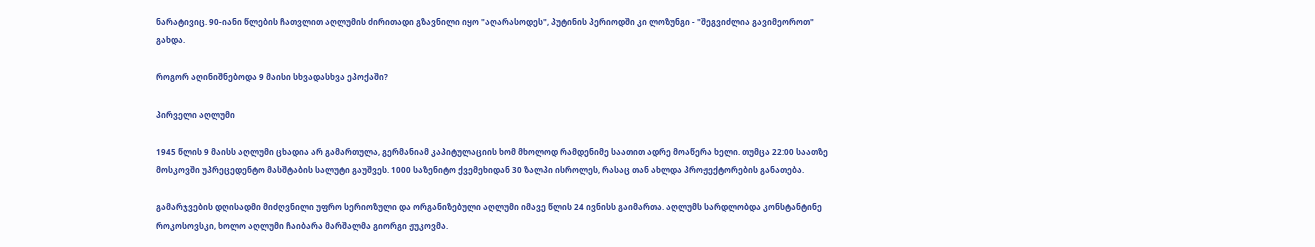ნარატივიც. 90-იანი წლების ჩათვლით აღლუმის ძირითადი გზავნილი იყო "აღარასოდეს", პუტინის პერიოდში კი ლოზუნგი - "შეგვიძლია გავიმეოროთ" გახდა.

როგორ აღინიშნებოდა 9 მაისი სხვადასხვა ეპოქაში?

პირველი აღლუმი

1945 წლის 9 მაისს აღლუმი ცხადია არ გამართულა, გერმანიამ კაპიტულაციის ხომ მხოლოდ რამდენიმე საათით ადრე მოაწერა ხელი. თუმცა 22:00 საათზე მოსკოვში უპრეცედენტო მასშტაბის სალუტი გაუშვეს. 1000 საზენიტო ქვემეხიდან 30 ზალპი ისროლეს, რასაც თან ახლდა პროჟექტორების განათება.

გამარჯვების დღისადმი მიძღვნილი უფრო სერიოზული და ორგანიზებული აღლუმი იმავე წლის 24 ივნისს გაიმართა. აღლუმს სარდლობდა კონსტანტინე როკოსოვსკი, ხოლო აღლუმი ჩაიბარა მარშალმა გიორგი ჟუკოვმა.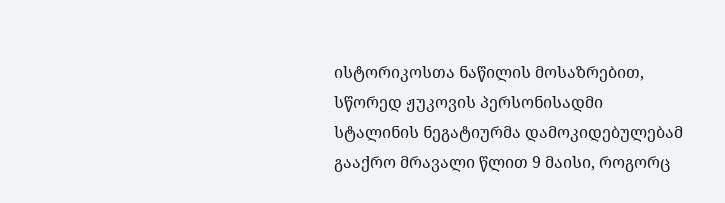ისტორიკოსთა ნაწილის მოსაზრებით, სწორედ ჟუკოვის პერსონისადმი სტალინის ნეგატიურმა დამოკიდებულებამ გააქრო მრავალი წლით 9 მაისი, როგორც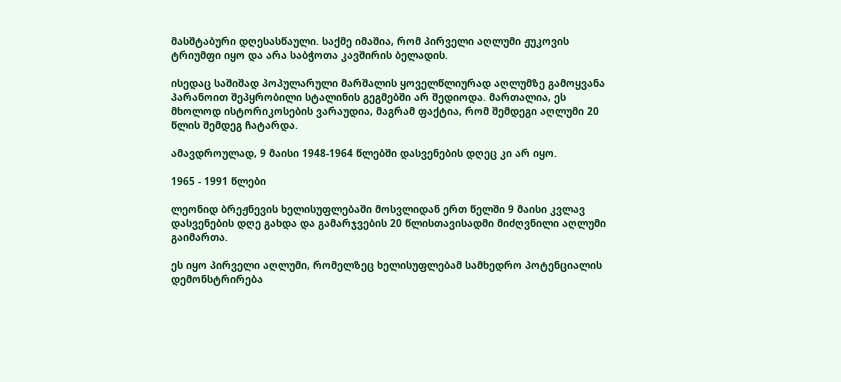მასშტაბური დღესასწაული. საქმე იმაშია, რომ პირველი აღლუმი ჟუკოვის ტრიუმფი იყო და არა საბჭოთა კავშირის ბელადის.

ისედაც საშიშად პოპულარული მარშალის ყოველწლიურად აღლუმზე გამოყვანა პარანოით შეპყრობილი სტალინის გეგმებში არ შედიოდა. მართალია, ეს მხოლოდ ისტორიკოსების ვარაუდია, მაგრამ ფაქტია, რომ შემდეგი აღლუმი 20 წლის შემდეგ ჩატარდა.

ამავდროულად, 9 მაისი 1948-1964 წლებში დასვენების დღეც კი არ იყო.

1965 - 1991 წლები

ლეონიდ ბრეჟნევის ხელისუფლებაში მოსვლიდან ერთ წელში 9 მაისი კვლავ დასვენების დღე გახდა და გამარჯვების 20 წლისთავისადმი მიძღვნილი აღლუმი გაიმართა.

ეს იყო პირველი აღლუმი, რომელზეც ხელისუფლებამ სამხედრო პოტენციალის დემონსტრირება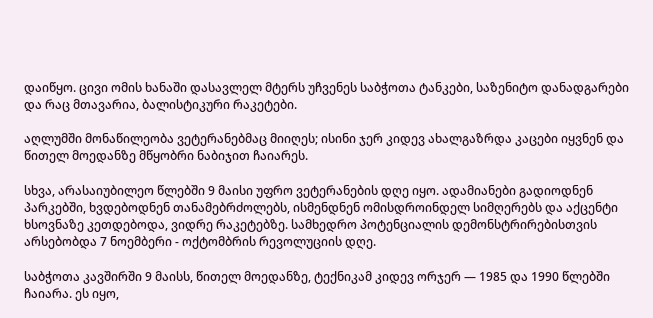დაიწყო. ცივი ომის ხანაში დასავლელ მტერს უჩვენეს საბჭოთა ტანკები, საზენიტო დანადგარები და რაც მთავარია, ბალისტიკური რაკეტები.

აღლუმში მონაწილეობა ვეტერანებმაც მიიღეს; ისინი ჯერ კიდევ ახალგაზრდა კაცები იყვნენ და წითელ მოედანზე მწყობრი ნაბიჯით ჩაიარეს.

სხვა, არასაიუბილეო წლებში 9 მაისი უფრო ვეტერანების დღე იყო. ადამიანები გადიოდნენ პარკებში, ხვდებოდნენ თანამებრძოლებს, ისმენდნენ ომისდროინდელ სიმღერებს და აქცენტი ხსოვნაზე კეთდებოდა, ვიდრე რაკეტებზე. სამხედრო პოტენციალის დემონსტრირებისთვის არსებობდა 7 ნოემბერი - ოქტომბრის რევოლუციის დღე.

საბჭოთა კავშირში 9 მაისს, წითელ მოედანზე, ტექნიკამ კიდევ ორჯერ — 1985 და 1990 წლებში ჩაიარა. ეს იყო,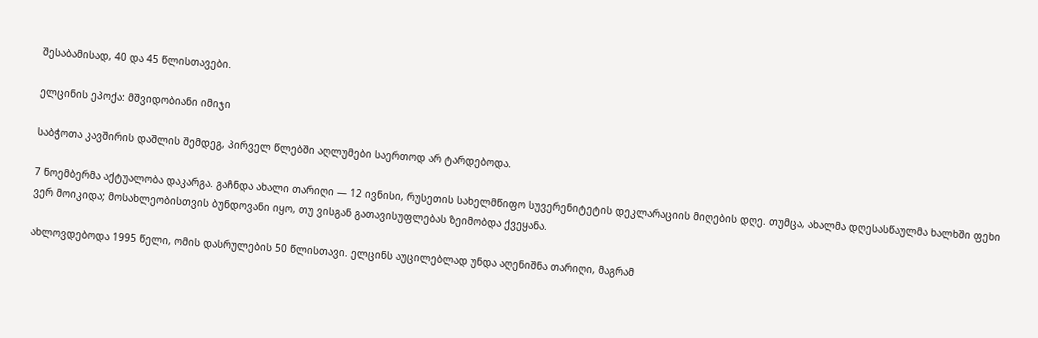შესაბამისად, 40 და 45 წლისთავები.

ელცინის ეპოქა: მშვიდობიანი იმიჯი

საბჭოთა კავშირის დაშლის შემდეგ, პირველ წლებში აღლუმები საერთოდ არ ტარდებოდა.

7 ნოემბერმა აქტუალობა დაკარგა. გაჩნდა ახალი თარიღი — 12 ივნისი, რუსეთის სახელმწიფო სუვერენიტეტის დეკლარაციის მიღების დღე. თუმცა, ახალმა დღესასწაულმა ხალხში ფეხი ვერ მოიკიდა; მოსახლეობისთვის ბუნდოვანი იყო, თუ ვისგან გათავისუფლებას ზეიმობდა ქვეყანა.

ახლოვდებოდა 1995 წელი, ომის დასრულების 50 წლისთავი. ელცინს აუცილებლად უნდა აღენიშნა თარიღი, მაგრამ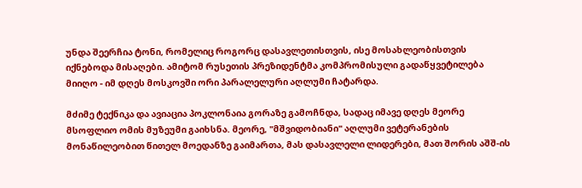უნდა შეერჩია ტონი, რომელიც როგორც დასავლეთისთვის, ისე მოსახლეობისთვის იქნებოდა მისაღები. ამიტომ რუსეთის პრეზიდენტმა კომპრომისული გადაწყვეტილება მიიღო - იმ დღეს მოსკოვში ორი პარალელური აღლუმი ჩატარდა.

მძიმე ტექნიკა და ავიაცია პოკლონაია გორაზე გამოჩნდა, სადაც იმავე დღეს მეორე მსოფლიო ომის მუზეუმი გაიხსნა. მეორე, "მშვიდობიანი" აღლუმი ვეტერანების მონაწილეობით წითელ მოედანზე გაიმართა, მას დასავლელი ლიდერები, მათ შორის აშშ-ის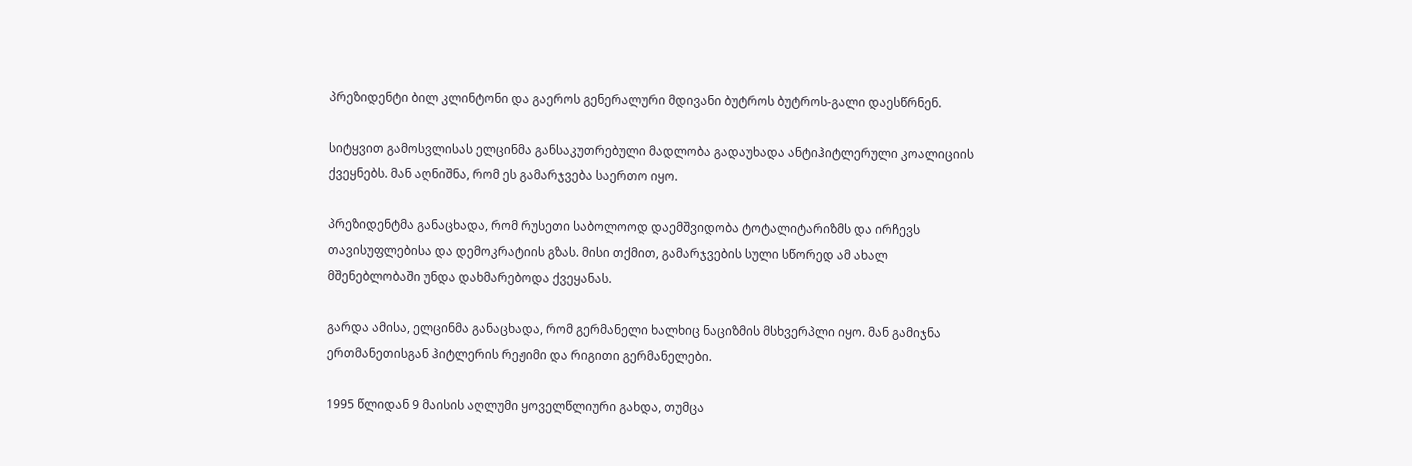პრეზიდენტი ბილ კლინტონი და გაეროს გენერალური მდივანი ბუტროს ბუტროს-გალი დაესწრნენ.

სიტყვით გამოსვლისას ელცინმა განსაკუთრებული მადლობა გადაუხადა ანტიჰიტლერული კოალიციის ქვეყნებს. მან აღნიშნა, რომ ეს გამარჯვება საერთო იყო.

პრეზიდენტმა განაცხადა, რომ რუსეთი საბოლოოდ დაემშვიდობა ტოტალიტარიზმს და ირჩევს თავისუფლებისა და დემოკრატიის გზას. მისი თქმით, გამარჯვების სული სწორედ ამ ახალ მშენებლობაში უნდა დახმარებოდა ქვეყანას.

გარდა ამისა, ელცინმა განაცხადა, რომ გერმანელი ხალხიც ნაციზმის მსხვერპლი იყო. მან გამიჯნა ერთმანეთისგან ჰიტლერის რეჟიმი და რიგითი გერმანელები.

1995 წლიდან 9 მაისის აღლუმი ყოველწლიური გახდა, თუმცა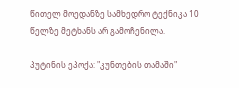წითელ მოედანზე სამხედრო ტექნიკა 10 წელზე მეტხანს არ გამოჩენილა.

პუტინის ეპოქა: "კუნთების თამაში"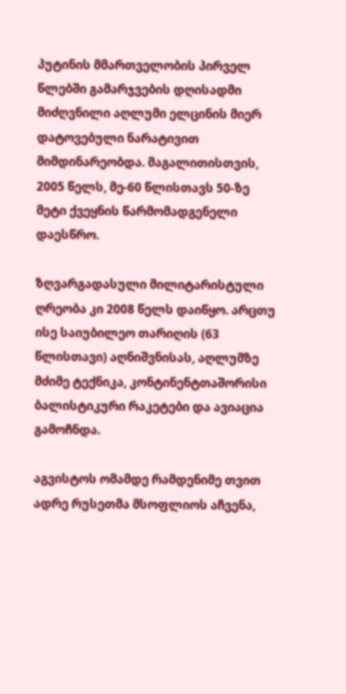პუტინის მმართველობის პირველ წლებში გამარჯვების დღისადმი მიძღვნილი აღლუმი ელცინის მიერ დატოვებული ნარატივით მიმდინარეობდა. მაგალითისთვის, 2005 წელს, მე-60 წლისთავს 50-ზე მეტი ქვეყნის წარმომადგენელი დაესწრო.

ზღვარგადასული მილიტარისტული ღრეობა კი 2008 წელს დაიწყო. არცთუ ისე საიუბილეო თარიღის (63 წლისთავი) აღნიშვნისას, აღლუმზე მძიმე ტექნიკა, კონტინენტთაშორისი ბალისტიკური რაკეტები და ავიაცია გამოჩნდა.

აგვისტოს ომამდე რამდენიმე თვით ადრე რუსეთმა მსოფლიოს აჩვენა,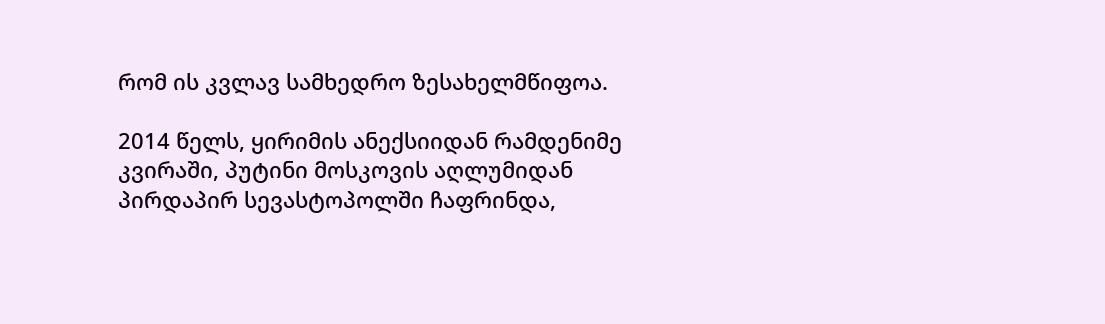რომ ის კვლავ სამხედრო ზესახელმწიფოა.

2014 წელს, ყირიმის ანექსიიდან რამდენიმე კვირაში, პუტინი მოსკოვის აღლუმიდან პირდაპირ სევასტოპოლში ჩაფრინდა,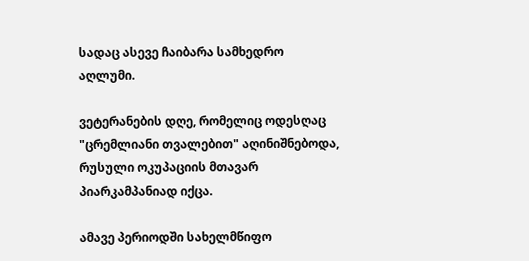სადაც ასევე ჩაიბარა სამხედრო აღლუმი.

ვეტერანების დღე, რომელიც ოდესღაც "ცრემლიანი თვალებით" აღინიშნებოდა, რუსული ოკუპაციის მთავარ პიარკამპანიად იქცა.

ამავე პერიოდში სახელმწიფო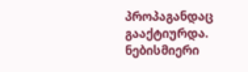პროპაგანდაც გააქტიურდა. ნებისმიერი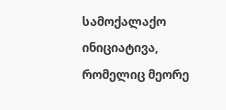სამოქალაქო ინიციატივა, რომელიც მეორე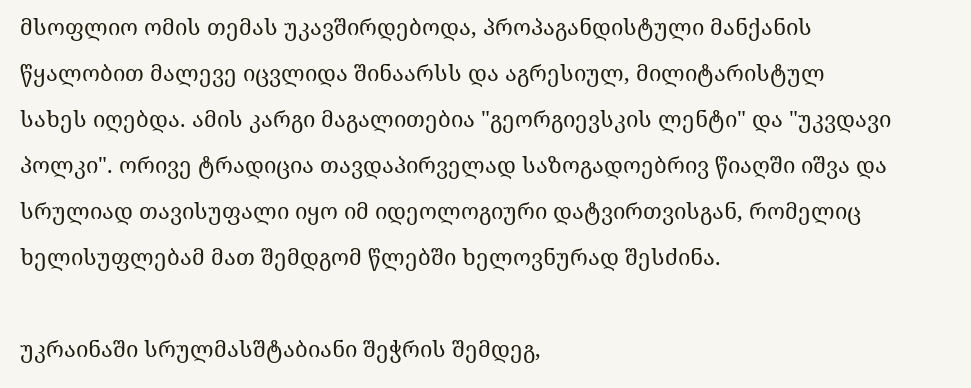მსოფლიო ომის თემას უკავშირდებოდა, პროპაგანდისტული მანქანის წყალობით მალევე იცვლიდა შინაარსს და აგრესიულ, მილიტარისტულ სახეს იღებდა. ამის კარგი მაგალითებია "გეორგიევსკის ლენტი" და "უკვდავი პოლკი". ორივე ტრადიცია თავდაპირველად საზოგადოებრივ წიაღში იშვა და სრულიად თავისუფალი იყო იმ იდეოლოგიური დატვირთვისგან, რომელიც ხელისუფლებამ მათ შემდგომ წლებში ხელოვნურად შესძინა.

უკრაინაში სრულმასშტაბიანი შეჭრის შემდეგ,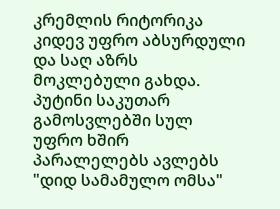კრემლის რიტორიკა კიდევ უფრო აბსურდული და საღ აზრს მოკლებული გახდა. პუტინი საკუთარ გამოსვლებში სულ უფრო ხშირ პარალელებს ავლებს "დიდ სამამულო ომსა"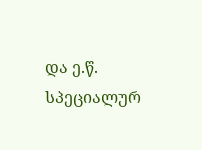და ე.წ. სპეციალურ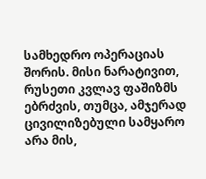სამხედრო ოპერაციას შორის. მისი ნარატივით, რუსეთი კვლავ ფაშიზმს ებრძვის, თუმცა, ამჯერად ცივილიზებული სამყარო არა მის,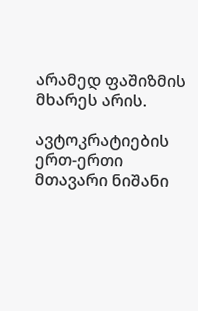არამედ ფაშიზმის მხარეს არის.

ავტოკრატიების ერთ-ერთი მთავარი ნიშანი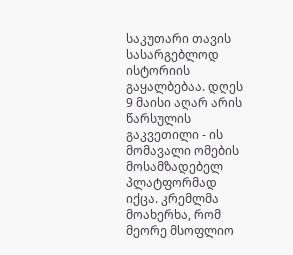საკუთარი თავის სასარგებლოდ ისტორიის გაყალბებაა. დღეს 9 მაისი აღარ არის წარსულის გაკვეთილი - ის მომავალი ომების მოსამზადებელ პლატფორმად იქცა. კრემლმა მოახერხა, რომ მეორე მსოფლიო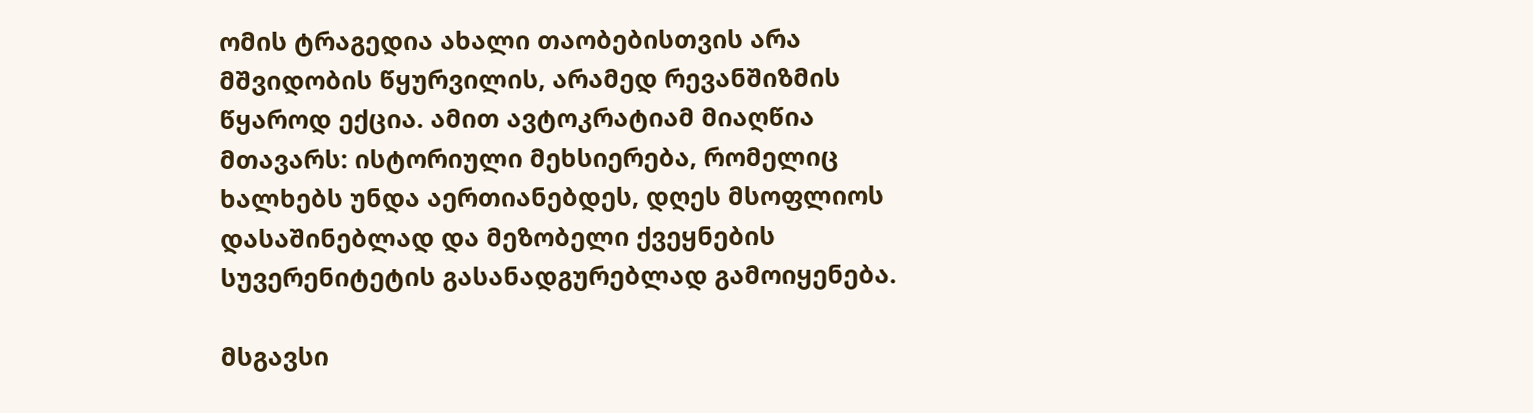ომის ტრაგედია ახალი თაობებისთვის არა მშვიდობის წყურვილის, არამედ რევანშიზმის წყაროდ ექცია. ამით ავტოკრატიამ მიაღწია მთავარს: ისტორიული მეხსიერება, რომელიც ხალხებს უნდა აერთიანებდეს, დღეს მსოფლიოს დასაშინებლად და მეზობელი ქვეყნების სუვერენიტეტის გასანადგურებლად გამოიყენება.

მსგავსი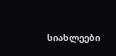სიახლეები